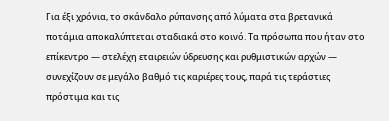Για έξι χρόνια, το σκάνδαλο ρύπανσης από λύματα στα βρετανικά ποτάμια αποκαλύπτεται σταδιακά στο κοινό. Τα πρόσωπα που ήταν στο επίκεντρο — στελέχη εταιρειών ύδρευσης και ρυθμιστικών αρχών — συνεχίζουν σε μεγάλο βαθμό τις καριέρες τους, παρά τις τεράστιες πρόστιμα και τις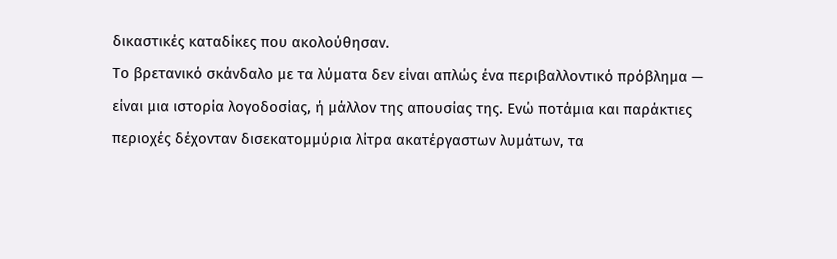δικαστικές καταδίκες που ακολούθησαν.
Το βρετανικό σκάνδαλο με τα λύματα δεν είναι απλώς ένα περιβαλλοντικό πρόβλημα — είναι μια ιστορία λογοδοσίας, ή μάλλον της απουσίας της. Ενώ ποτάμια και παράκτιες περιοχές δέχονταν δισεκατομμύρια λίτρα ακατέργαστων λυμάτων, τα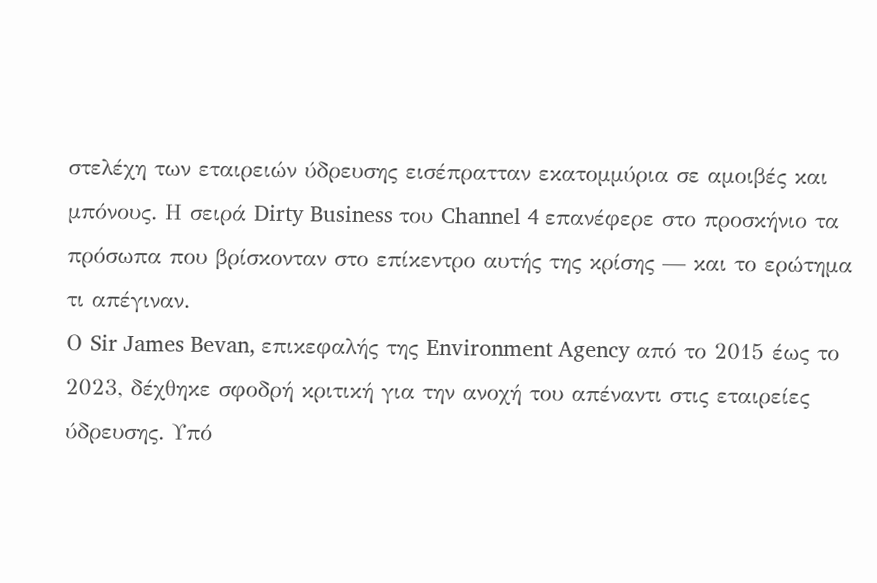στελέχη των εταιρειών ύδρευσης εισέπρατταν εκατομμύρια σε αμοιβές και μπόνους. Η σειρά Dirty Business του Channel 4 επανέφερε στο προσκήνιο τα πρόσωπα που βρίσκονταν στο επίκεντρο αυτής της κρίσης — και το ερώτημα τι απέγιναν.
Ο Sir James Bevan, επικεφαλής της Environment Agency από το 2015 έως το 2023, δέχθηκε σφοδρή κριτική για την ανοχή του απέναντι στις εταιρείες ύδρευσης. Υπό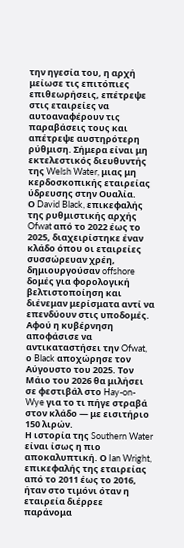την ηγεσία του, η αρχή μείωσε τις επιτόπιες επιθεωρήσεις, επέτρεψε στις εταιρείες να αυτοαναφέρουν τις παραβάσεις τους και απέτρεψε αυστηρότερη ρύθμιση. Σήμερα είναι μη εκτελεστικός διευθυντής της Welsh Water, μιας μη κερδοσκοπικής εταιρείας ύδρευσης στην Ουαλία.
Ο David Black, επικεφαλής της ρυθμιστικής αρχής Ofwat από το 2022 έως το 2025, διαχειρίστηκε έναν κλάδο όπου οι εταιρείες συσσώρευαν χρέη, δημιουργούσαν offshore δομές για φορολογική βελτιστοποίηση και διένεμαν μερίσματα αντί να επενδύουν στις υποδομές. Αφού η κυβέρνηση αποφάσισε να αντικαταστήσει την Ofwat, ο Black αποχώρησε τον Αύγουστο του 2025. Τον Μάιο του 2026 θα μιλήσει σε φεστιβάλ στο Hay-on-Wye για το τι πήγε στραβά στον κλάδο — με εισιτήριο 150 λιρών.
Η ιστορία της Southern Water είναι ίσως η πιο αποκαλυπτική. Ο Ian Wright, επικεφαλής της εταιρείας από το 2011 έως το 2016, ήταν στο τιμόνι όταν η εταιρεία διέρρεε παράνομα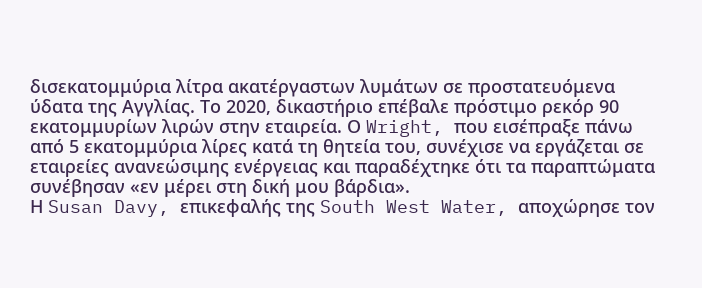δισεκατομμύρια λίτρα ακατέργαστων λυμάτων σε προστατευόμενα ύδατα της Αγγλίας. Το 2020, δικαστήριο επέβαλε πρόστιμο ρεκόρ 90 εκατομμυρίων λιρών στην εταιρεία. Ο Wright, που εισέπραξε πάνω από 5 εκατομμύρια λίρες κατά τη θητεία του, συνέχισε να εργάζεται σε εταιρείες ανανεώσιμης ενέργειας και παραδέχτηκε ότι τα παραπτώματα συνέβησαν «εν μέρει στη δική μου βάρδια».
Η Susan Davy, επικεφαλής της South West Water, αποχώρησε τον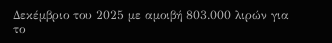Δεκέμβριο του 2025 με αμοιβή 803.000 λιρών για το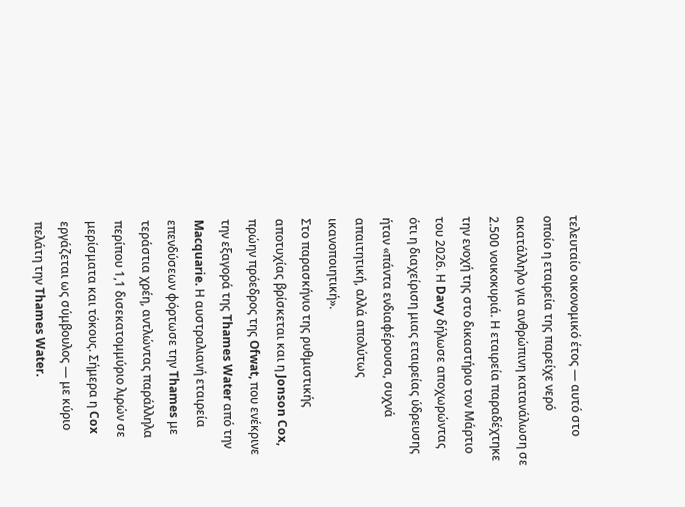τελευταίο οικονομικό έτος — αυτό στο οποίο η εταιρεία της παρείχε νερό ακατάλληλο για ανθρώπινη κατανάλωση σε 2.500 νοικοκυριά. Η εταιρεία παραδέχτηκε την ενοχή της στο δικαστήριο τον Μάρτιο του 2026. Η Davy δήλωσε αποχωρώντας ότι η διαχείριση μιας εταιρείας ύδρευσης ήταν «πάντα ενδιαφέρουσα, συχνά απαιτητική, αλλά απολύτως ικανοποιητική».
Στο παρασκήνιο της ρυθμιστικής αποτυχίας βρίσκεται και η Jonson Cox, πρώην πρόεδρος της Ofwat, που ενέκρινε την εξαγορά της Thames Water από την Macquarie. Η αυστραλιανή εταιρεία επενδύσεων φόρτωσε την Thames με τεράστια χρέη, αντλώντας παράλληλα περίπου 1,1 δισεκατομμύριο λιρών σε μερίσματα και τόκους. Σήμερα η Cox εργάζεται ως σύμβουλος — με κύριο πελάτη την Thames Water.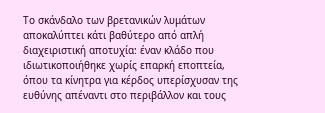Το σκάνδαλο των βρετανικών λυμάτων αποκαλύπτει κάτι βαθύτερο από απλή διαχειριστική αποτυχία: έναν κλάδο που ιδιωτικοποιήθηκε χωρίς επαρκή εποπτεία, όπου τα κίνητρα για κέρδος υπερίσχυσαν της ευθύνης απέναντι στο περιβάλλον και τους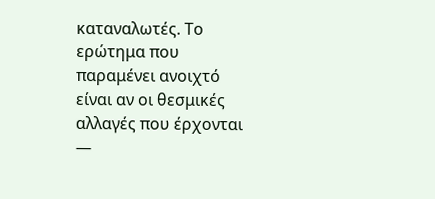καταναλωτές. Το ερώτημα που παραμένει ανοιχτό είναι αν οι θεσμικές αλλαγές που έρχονται —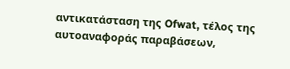αντικατάσταση της Ofwat, τέλος της αυτοαναφοράς παραβάσεων,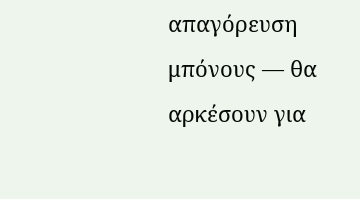απαγόρευση μπόνους — θα αρκέσουν για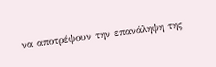να αποτρέψουν την επανάληψη της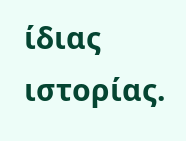ίδιας ιστορίας.